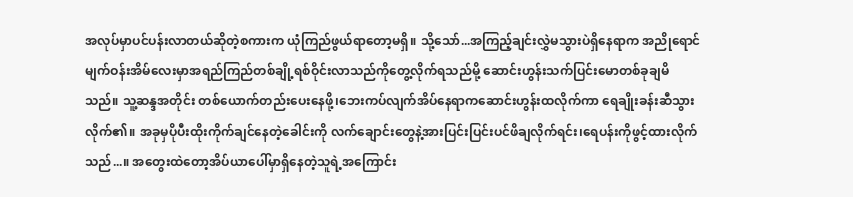အလုပ်မှာပင်ပန်းလာတယ်ဆိုတဲ့စကားက ယုံကြည်ဖွယ်ရာတော့မရှိ။ သို့သော်...အကြည့်ချင်းလွှဲမသွားပဲရှိနေရာက အညိုရောင်မျက်ဝန်းအိမ်လေးမှာအရည်ကြည်တစ်ချို့ရစ်ဝိုင်းလာသည်ကိုတွေ့လိုက်ရသည်မို့ ဆောင်းဟွန်းသက်ပြင်းမောတစ်ခုချမိသည်။ သူ့ဆန္ဒအတိုင်း တစ်ယောက်တည်းပေးနေဖို့၊ဘေးကပ်လျက်အိပ်နေရာကဆောင်းဟွန်းထလိုက်ကာ ရေချိုးခန်းဆီသွားလိုက်၏။ အခုမှပိုပီးထိုးကိုက်ချင်နေတဲ့ခေါင်းကို လက်ချောင်းတွေနဲ့အားပြင်းပြင်းပင်ဖိချလိုက်ရင်း၊ရေပန်းကိုဖွင့်ထားလိုက်သည်...။ အတွေးထဲတော့အိပ်ယာပေါ်မှာရှိနေတဲ့သူရဲ့အကြောင်း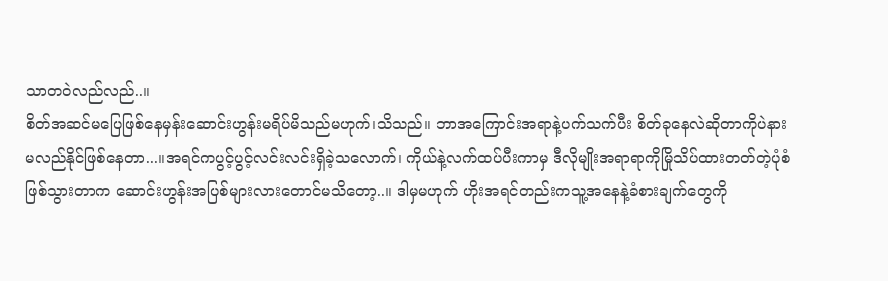သာတဝဲလည်လည်..။
စိတ်အဆင်မပြေဖြစ်နေမှန်းဆောင်းဟွန်းမရိပ်မိသည်မဟုက်၊သိသည်။ ဘာအကြောင်းအရာနဲ့ပက်သက်ပီး စိတ်ခုနေလဲဆိုတာကိုပဲနားမလည်နိုင်ဖြစ်နေတာ...။အရင်ကပွင့်ပွင့်လင်းလင်းရှိခဲ့သလောက်၊ ကိုယ်နဲ့လက်ထပ်ပီးကာမှ ဒီလိုမျိုးအရာရာကိုမြိုသိပ်ထားတတ်တဲ့ပုံစံဖြစ်သွားတာက ဆောင်းဟွန်းအပြစ်များလားတောင်မသိတော့..။ ဒါမှမဟုက် ဟိုးအရင်တည်းကသူ့အနေနဲ့ခံစားချက်တွေကို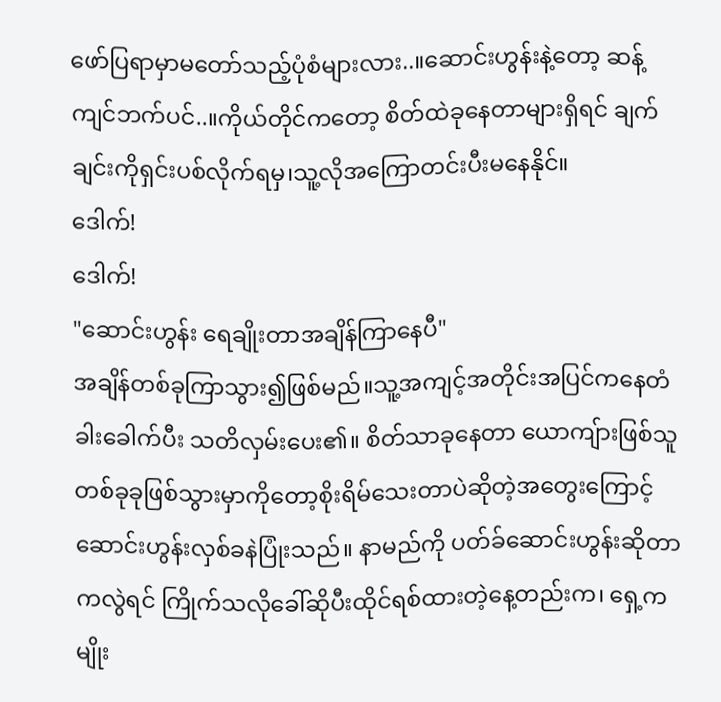ဖော်ပြရာမှာမတော်သည့်ပုံစံများလား..။ဆောင်းဟွန်းနဲ့တော့ ဆန့်ကျင်ဘက်ပင်..။ကိုယ်တိုင်ကတော့ စိတ်ထဲခုနေတာများရှိရင် ချက်ချင်းကိုရှင်းပစ်လိုက်ရမှ၊သူ့လိုအကြောတင်းပီးမနေနိုင်။
ဒေါက်!
ဒေါက်!
"ဆောင်းဟွန်း ရေချိုးတာအချိန်ကြာနေပီ"
အချိန်တစ်ခုကြာသွား၍ဖြစ်မည်။သူ့အကျင့်အတိုင်းအပြင်ကနေတံခါးခေါက်ပီး သတိလှမ်းပေး၏။ စိတ်သာခုနေတာ ယောကျ်ားဖြစ်သူတစ်ခုခုဖြစ်သွားမှာကိုတော့စိုးရိမ်သေးတာပဲဆိုတဲ့အတွေးကြောင့် ဆောင်းဟွန်းလှစ်ခနဲပြုံးသည်။ နာမည်ကို ပတ်ခ်ဆောင်းဟွန်းဆိုတာကလွဲရင် ကြိုက်သလိုခေါ်ဆိုပီးထိုင်ရစ်ထားတဲ့နေ့တည်းက၊ ရှေ့ကမျိုး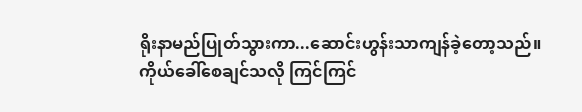ရိုးနာမည်ပြုတ်သွားကာ...ဆောင်းဟွန်းသာကျန်ခဲ့တော့သည်။ကိုယ်ခေါ်စေချင်သလို ကြင်ကြင်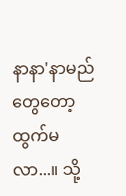နာနာ'နာမည်တွေတော့ထွက်မလာ...။ သို့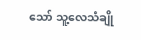သော် သူ့လေသံချို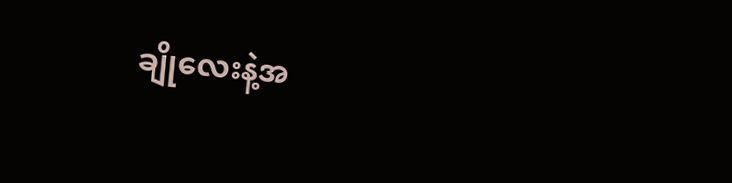ချိုလေးနဲ့အ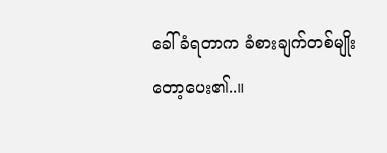ခေါ်ခံရတာက ခံစားချက်တစ်မျိုးတော့ပေး၏..။